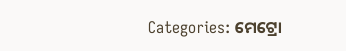Categories: ମେଟ୍ରୋ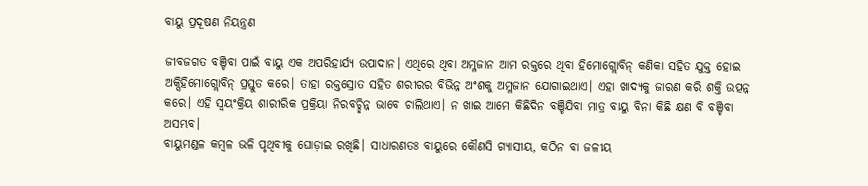ବାୟୁ ପ୍ରଦୂଷଣ ନିୟନ୍ତ୍ରଣ

ଜୀବଜଗତ ବଞ୍ଚିବା ପାଇଁ ବାୟୁ ଏକ ଅପରିହାର୍ଯ୍ୟ ଉପାଦାନ। ଏଥିରେ ଥିବା ଅମ୍ଳଜାନ ଆମ ରକ୍ତରେ ଥିବା ହିମୋଗ୍ଲୋବିନ୍‌ କଣିକା ସହିତ ଯୁକ୍ତ ହୋଇ ଅକ୍ସିହିମୋଗ୍ଲୋବିନ୍‌ ପ୍ରସ୍ତୁତ କରେ। ତାହା ରକ୍ତସ୍ରୋତ ସହିତ ଶରୀରର ବିଭିନ୍ନ ଅଂଶକୁ ଅମ୍ଳଜାନ ଯୋଗାଇଥାଏ। ଏହା ଖାଦ୍ୟକୁ ଜାରଣ କରି ଶକ୍ତି ଉତ୍ପନ୍ନ କରେ। ଏହି ସ୍ବୟଂକ୍ରିୟ ଶାରୀରିକ ପ୍ରକ୍ରିୟା ନିରବଚ୍ଛିନ୍ନ ଭାବେ ଚାଲିଥାଏ। ନ ଖାଇ ଆମେ କିଛିଦିନ ବଞ୍ଚିଯିବା ମାତ୍ର ବାୟୁ ବିନା କିଛି କ୍ଷଣ ବି ବଞ୍ଚିବା ଅସମ୍ଭବ।
ବାୟୁମଣ୍ଡଳ କମ୍ବଳ ଭଳି ପୃଥିବୀକୁ ଘୋଡ଼ାଇ ରଖିଛି। ସାଧାରଣତଃ ବାୟୁରେ କୌଣସି ଗ୍ୟାସୀୟ, କଠିନ ବା ଜଳୀୟ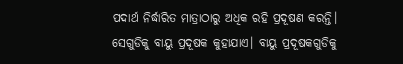ପଦାର୍ଥ ନିର୍ଦ୍ଧାରିତ ମାତ୍ରାଠାରୁ ଅଧିକ ରହି ପ୍ରଦୂଷଣ କରନ୍ତି। ସେଗୁଡିକୁ ବାୟୁ ପ୍ରଦୂଷକ କୁହାଯାଏ। ବାୟୁ ପ୍ରଦୂଷକଗୁଡିକୁ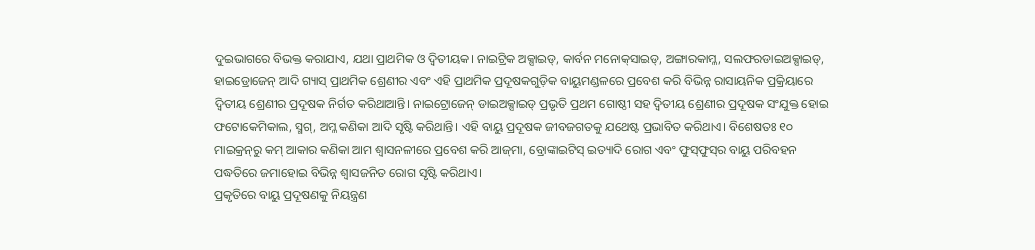ଦୁଇଭାଗରେ ବିଭକ୍ତ କରାଯାଏ, ଯଥା ପ୍ରାଥମିକ ଓ ଦ୍ୱିତୀୟକ। ନାଇଟ୍ରିକ ଅକ୍ସାଇଡ୍‌, କାର୍ବନ ମନୋକ୍‌ସାଇଡ୍‌, ଅଙ୍ଗାରକାମ୍ଳ, ସଲଫରଡାଇଅକ୍ସାଇଡ୍‌, ହାଇଡ୍ରୋଜେନ୍‌ ଆଦି ଗ୍ୟାସ୍‌ ପ୍ରାଥମିକ ଶ୍ରେଣୀର ଏବଂ ଏହି ପ୍ରାଥମିକ ପ୍ରଦୂଷକଗୁଡ଼ିକ ବାୟୁମଣ୍ଡଳରେ ପ୍ରବେଶ କରି ବିଭିନ୍ନ ରାସାୟନିକ ପ୍ରକ୍ରିୟାରେ ଦ୍ୱିତୀୟ ଶ୍ରେଣୀର ପ୍ରଦୂଷକ ନିର୍ଗତ କରିଥାଆନ୍ତି। ନାଇଟ୍ରୋଜେନ୍‌ ଡାଇଅକ୍ସାଇଡ୍‌ ପ୍ରଭୃତି ପ୍ରଥମ ଗୋଷ୍ଠୀ ସହ ଦ୍ୱିତୀୟ ଶ୍ରେଣୀର ପ୍ରଦୂଷକ ସଂଯୁକ୍ତ ହୋଇ ଫଟୋକେମିକାଲ, ସ୍ମଗ୍‌, ଅମ୍ଳ କଣିକା ଆଦି ସୃଷ୍ଟି କରିଥାନ୍ତି। ଏହି ବାୟୁ ପ୍ରଦୂଷକ ଜୀବଜଗତକୁ ଯଥେଷ୍ଟ ପ୍ରଭାବିତ କରିଥାଏ। ବିଶେଷତଃ ୧୦ ମାଇକ୍ରନ୍‌ରୁ କମ୍‌ ଆକାର କଣିକା ଆମ ଶ୍ୱାସନଳୀରେ ପ୍ରବେଶ କରି ଆଜ୍‌ମା, ବ୍ରୋଙ୍କାଇଟିସ୍‌ ଇତ୍ୟାଦି ରୋଗ ଏବଂ ଫୁସ୍‌ଫୁସ୍‌ର ବାୟୁ ପରିବହନ ପଦ୍ଧତିରେ ଜମାହୋଇ ବିଭିନ୍ନ ଶ୍ୱାସଜନିତ ରୋଗ ସୃଷ୍ଟି କରିଥାଏ।
ପ୍ରକୃତିରେ ବାୟୁ ପ୍ରଦୂଷଣକୁ ନିୟନ୍ତ୍ରଣ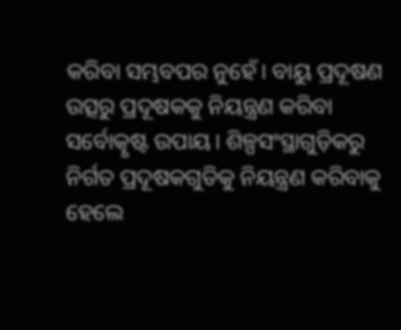କରିବା ସମ୍ଭବପର ନୁହେଁ। ବାୟୁ ପ୍ରଦୂଷଣ ଉତ୍ସରୁ ପ୍ରଦୂଷକକୁ ନିୟନ୍ତ୍ରଣ କରିବା ସର୍ବୋତ୍କୃଷ୍ଟ ଉପାୟ। ଶିଳ୍ପସଂସ୍ଥାଗୁଡ଼ିକରୁ ନିର୍ଗତ ପ୍ରଦୂଷକଗୁଡିକୁ ନିୟନ୍ତ୍ରଣ କରିବାକୁ ହେଲେ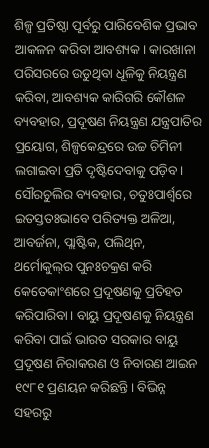ଶିଳ୍ପ ପ୍ରତିଷ୍ଠା ପୂର୍ବରୁ ପାରିବେଶିକ ପ୍ରଭାବ ଆକଳନ କରିବା ଆବଶ୍ୟକ। କାରଖାନା ପରିସରରେ ଉଡୁଥିବା ଧୂଳିକୁ ନିୟନ୍ତ୍ରଣ କରିବା, ଆବଶ୍ୟକ କାରିଗରି କୌଶଳ ବ୍ୟବହାର, ପ୍ରଦୂଷଣ ନିୟନ୍ତ୍ରଣ ଯନ୍ତ୍ରପାତିର ପ୍ରୟୋଗ, ଶିଳ୍ପକେନ୍ଦ୍ରରେ ଉଚ୍ଚ ଚିମିନୀ ଲଗାଇବା ପ୍ରତି ଦୃଷ୍ଟିଦେବାକୁ ପଡ଼ିବ। ସୌରଚୁଲିର ବ୍ୟବହାର, ଚତୁଃପାର୍ଶ୍ୱରେ ଇତସ୍ତତଃଭାବେ ପରିତ୍ୟକ୍ତ ଅଳିଆ, ଆବର୍ଜନା, ପ୍ଲାଷ୍ଟିକ, ପଲିଥିନ, ଥର୍ମୋକୁଲ୍‌ର ପୁନଃଚକ୍ରଣ କରି କେତେକାଂଶରେ ପ୍ରଦୂଷଣକୁ ପ୍ରତିହତ କରିପାରିବା। ବାୟୁ ପ୍ରଦୂଷଣକୁ ନିୟନ୍ତ୍ରଣ କରିବା ପାଇଁ ଭାରତ ସରକାର ବାୟୁ ପ୍ରଦୂଷଣ ନିରାକରଣ ଓ ନିବାରଣ ଆଇନ ୧୯୮୧ ପ୍ରଣୟନ କରିଛନ୍ତି। ବିଭିନ୍ନ ସହରରୁ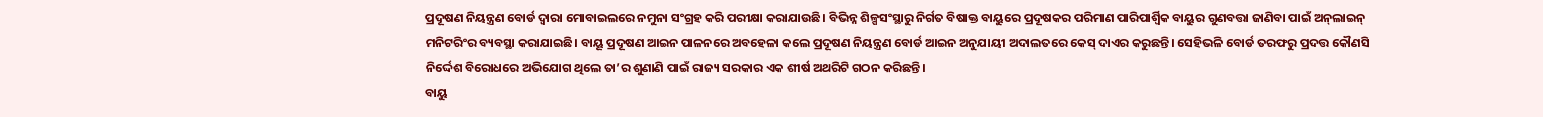ପ୍ରଦୂଷଣ ନିୟନ୍ତ୍ରଣ ବୋର୍ଡ ଦ୍ୱାରା ମୋବାଇଲରେ ନମୁନା ସଂଗ୍ରହ କରି ପରୀକ୍ଷା କରାଯାଉଛି। ବିଭିନ୍ନ ଶିଳ୍ପସଂସ୍ଥାରୁ ନିର୍ଗତ ବିଷାକ୍ତ ବାୟୁରେ ପ୍ରଦୂଷକର ପରିମାଣ ପାରିପାର୍ଶ୍ୱିକ ବାୟୁର ଗୁଣବତ୍ତା ଜାଣିବା ପାଇଁ ଅନ୍‌ଲାଇନ୍‌ ମନିଟରିଂର ବ୍ୟବସ୍ଥା କରାଯାଇଛି। ବାୟୂ ପ୍ରଦୂଷଣ ଆଇନ ପାଳନରେ ଅବହେଳା କଲେ ପ୍ରଦୂଷଣ ନିୟନ୍ତ୍ରଣ ବୋର୍ଡ ଆଇନ ଅନୁଯାୟୀ ଅଦାଲତରେ କେସ୍‌ ଦାଏର କରୁଛନ୍ତି। ସେହିଭଳି ବୋର୍ଡ ତରଫରୁ ପ୍ରଦତ୍ତ କୌଣସି ନିର୍ଦ୍ଦେଶ ବିରୋଧରେ ଅଭିଯୋଗ ଥିଲେ ତା’ର ଶୁଣାଣି ପାଇଁ ରାଜ୍ୟ ସରକାର ଏକ ଶୀର୍ଷ ଅଥରିଟି ଗଠନ କରିଛନ୍ତି।
ବାୟୁ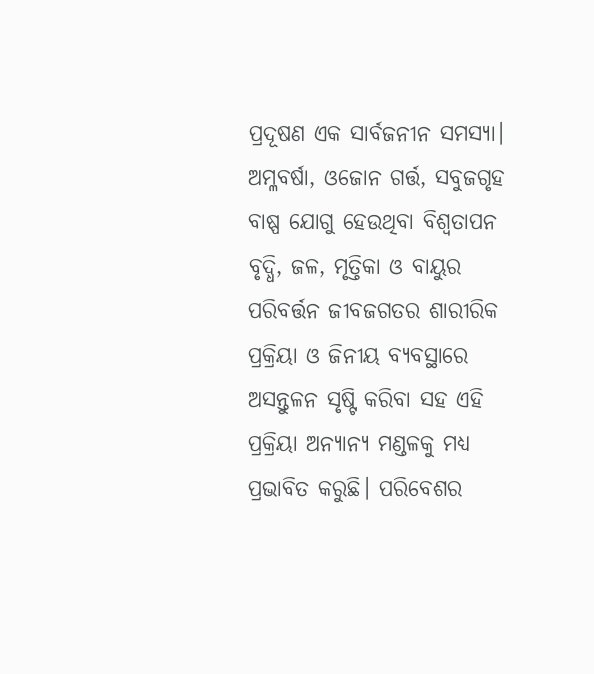ପ୍ରଦୂଷଣ ଏକ ସାର୍ବଜନୀନ ସମସ୍ୟା। ଅମ୍ଳବର୍ଷା, ଓଜୋନ ଗର୍ତ୍ତ, ସବୁଜଗୃହ ବାଷ୍ପ ଯୋଗୁ ହେଉଥିବା ବିଶ୍ୱତାପନ ବୃଦ୍ଧି, ଜଳ, ମୃତ୍ତିକା ଓ ବାୟୁର ପରିବର୍ତ୍ତନ ଜୀବଜଗତର ଶାରୀରିକ ପ୍ରକ୍ରିୟା ଓ ଜିନୀୟ ବ୍ୟବସ୍ଥାରେ ଅସନ୍ତୁଳନ ସୃଷ୍ଟି କରିବା ସହ ଏହି ପ୍ରକ୍ରିୟା ଅନ୍ୟାନ୍ୟ ମଣ୍ଡଳକୁ ମଧ୍ୟ ପ୍ରଭାବିତ କରୁଛି। ପରିବେଶର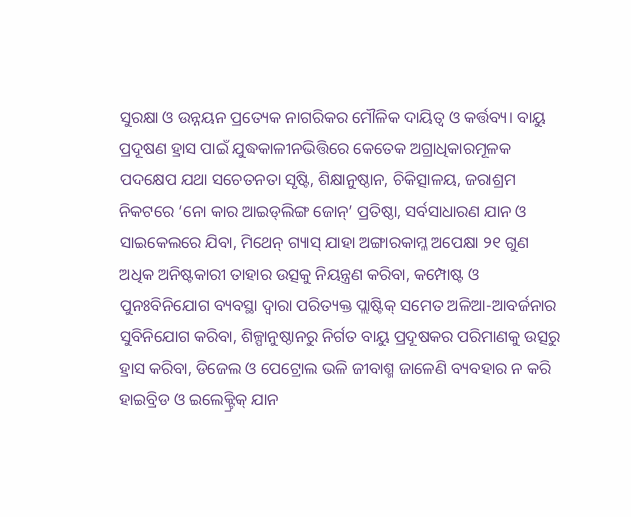ସୁରକ୍ଷା ଓ ଉନ୍ନୟନ ପ୍ରତ୍ୟେକ ନାଗରିକର ମୌଳିକ ଦାୟିତ୍ୱ ଓ କର୍ତ୍ତବ୍ୟ। ବାୟୁ ପ୍ରଦୂଷଣ ହ୍ରାସ ପାଇଁ ଯୁଦ୍ଧକାଳୀନଭିତ୍ତିରେ କେତେକ ଅଗ୍ରାଧିକାରମୂଳକ ପଦକ୍ଷେପ ଯଥା ସଚେତନତା ସୃଷ୍ଟି, ଶିକ୍ଷାନୁଷ୍ଠାନ, ଚିକିତ୍ସାଳୟ, ଜରାଶ୍ରମ ନିକଟରେ ‘ନୋ କାର ଆଇଡ୍‌ଲିଙ୍ଗ ଜୋନ୍‌’ ପ୍ରତିଷ୍ଠା, ସର୍ବସାଧାରଣ ଯାନ ଓ ସାଇକେଲରେ ଯିବା, ମିଥେନ୍‌ ଗ୍ୟାସ୍‌ ଯାହା ଅଙ୍ଗାରକାମ୍ଳ ଅପେକ୍ଷା ୨୧ ଗୁଣ ଅଧିକ ଅନିଷ୍ଟକାରୀ ତାହାର ଉତ୍ସକୁ ନିୟନ୍ତ୍ରଣ କରିବା, କମ୍ପୋଷ୍ଟ ଓ ପୁନଃବିନିଯୋଗ ବ୍ୟବସ୍ଥା ଦ୍ୱାରା ପରିତ୍ୟକ୍ତ ପ୍ଲାଷ୍ଟିକ୍‌ ସମେତ ଅଳିଆ-ଆବର୍ଜନାର ସୁବିନିଯୋଗ କରିବା, ଶିଳ୍ପାନୁଷ୍ଠାନରୁ ନିର୍ଗତ ବାୟୁ ପ୍ରଦୂଷକର ପରିମାଣକୁ ଉତ୍ସରୁ ହ୍ରାସ କରିବା, ଡିଜେଲ ଓ ପେଟ୍ରୋଲ ଭଳି ଜୀବାଶ୍ମ ଜାଳେଣି ବ୍ୟବହାର ନ କରି ହାଇବ୍ରିଡ ଓ ଇଲେକ୍ଟ୍ରିକ୍‌ ଯାନ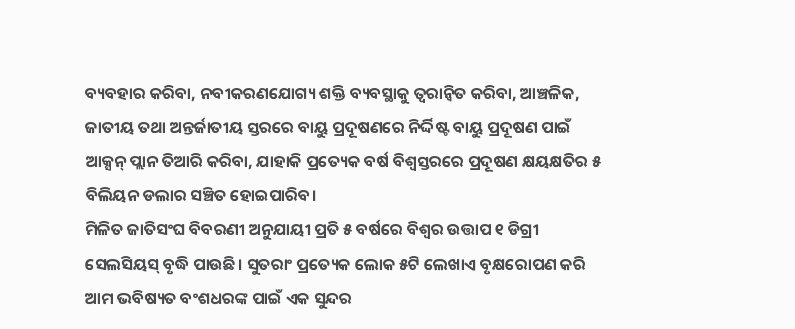ବ୍ୟବହାର କରିବା, ନବୀକରଣଯୋଗ୍ୟ ଶକ୍ତି ବ୍ୟବସ୍ଥାକୁ ତ୍ୱରାନ୍ବିତ କରିବା, ଆଞ୍ଚଳିକ, ଜାତୀୟ ତଥା ଅନ୍ତର୍ଜାତୀୟ ସ୍ତରରେ ବାୟୁ ପ୍ରଦୂଷଣରେ ନିର୍ଦ୍ଦିଷ୍ଟ ବାୟୁ ପ୍ରଦୂଷଣ ପାଇଁ ଆକ୍ସନ୍‌ ପ୍ଲାନ ତିଆରି କରିବା, ଯାହାକି ପ୍ରତ୍ୟେକ ବର୍ଷ ବିଶ୍ୱସ୍ତରରେ ପ୍ରଦୂଷଣ କ୍ଷୟକ୍ଷତିର ୫ ବିଲିୟନ ଡଲାର ସଞ୍ଚିତ ହୋଇପାରିବ।
ମିଳିତ ଜାତିସଂଘ ବିବରଣୀ ଅନୁଯାୟୀ ପ୍ରତି ୫ ବର୍ଷରେ ବିଶ୍ୱର ଉତ୍ତାପ ୧ ଡିଗ୍ରୀ ସେଲସିୟସ୍‌ ବୃଦ୍ଧି ପାଉଛି। ସୁତରାଂ ପ୍ରତ୍ୟେକ ଲୋକ ୫ଟି ଲେଖାଏ ବୃକ୍ଷରୋପଣ କରି ଆମ ଭବିଷ୍ୟତ ବଂଶଧରଙ୍କ ପାଇଁ ଏକ ସୁନ୍ଦର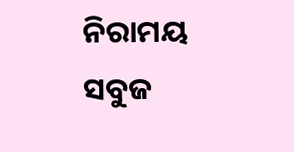ନିରାମୟ ସବୁଜ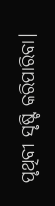ପୃଥିବୀ ସୃଷ୍ଟି କରିପାରିବା।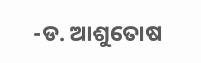-ଡ. ଆଶୁତୋଷ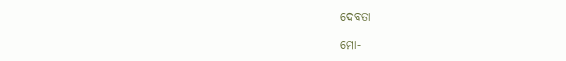ଦେବତା

ମୋ-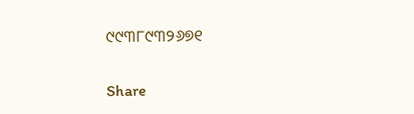୯୯୩୮୯୩୨୬୭୧

Share